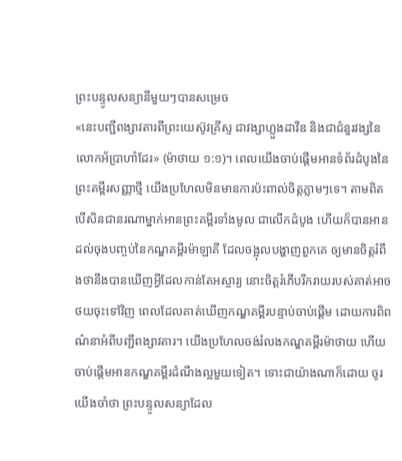ព្រះបន្ទូលសន្យានីមួយៗបានសម្រេច
«នេះបញ្ជីពង្សាវតារពីព្រះយេស៊ូវគ្រីស្ទ ជាវង្សាហ្លួងដាវីឌ និងជាជំនួរវង្សនៃលោកអ័ប្រាហាំដែរ» (ម៉ាថាយ ១:១)។ ពេលយើងចាប់ផ្ដើមអានទំព័រដំបូងនៃព្រះគម្ពីរសញ្ញាថ្មី យើងប្រហែលមិនមានការប៉ះពាល់ចិត្តភ្លាមៗទេ។ តាមពិត បើសិនជានរណាម្នាក់អានព្រះគម្ពីរទាំងមូល ជាលើកដំបូង ហើយក៏បានអានដល់ចុងបញ្ចប់នៃកណ្ឌគម្ពីរម៉ាឡាគី ដែលចង្អុលបង្ហាញពួកគេ ឲ្យមានចិត្តរំពឹងថានឹងបានឃើញអ្វីដែលកាន់តែអស្ចារ្យ នោះចិត្តរំភើបរីករាយរបស់គាត់អាចថយចុះទៅវិញ ពេលដែលគាត់ឃើញកណ្ឌគម្ពីរបន្ទាប់ចាប់ផ្ដើម ដោយការពិពណ៌នាអំពីបញ្ជីពង្សាវតារ។ យើងប្រហែលចង់រំលងកណ្ឌគម្ពីរម៉ាថាយ ហើយចាប់ផ្ដើមអានកណ្ឌគម្ពីរដំណឹងល្អមួយទៀត។ ទោះជាយ៉ាងណាក៏ដោយ ចូរយើងចាំថា ព្រះបន្ទូលសន្យាដែល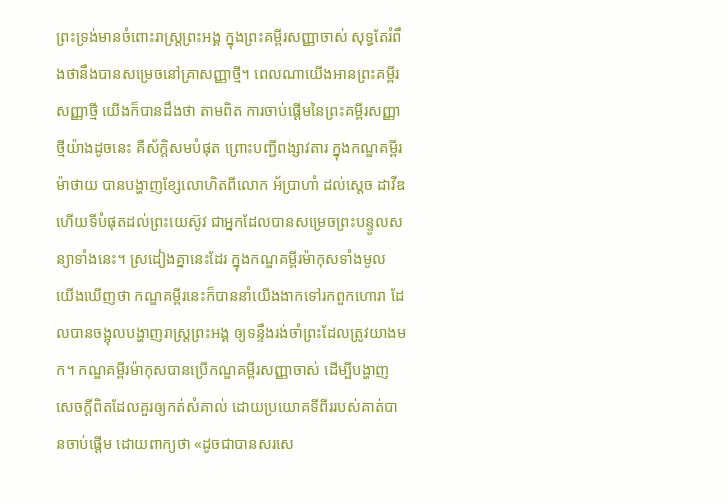ព្រះទ្រង់មានចំពោះរាស្ត្រព្រះអង្គ ក្នុងព្រះគម្ពីរសញ្ញាចាស់ សុទ្ធតែរំពឹងថានឹងបានសម្រេចនៅគ្រាសញ្ញាថ្មី។ ពេលណាយើងអានព្រះគម្ពីរសញ្ញាថ្មី យើងក៏បានដឹងថា តាមពិត ការចាប់ផ្ដើមនៃព្រះគម្ពីរសញ្ញាថ្មីយ៉ាងដូចនេះ គឺស័ក្តិសមបំផុត ព្រោះបញ្ជីពង្សាវតារ ក្នុងកណ្ឌគម្ពីរម៉ាថាយ បានបង្ហាញខ្សែលោហិតពីលោក អ័ប្រាហាំ ដល់ស្ដេច ដាវីឌ ហើយទីបំផុតដល់ព្រះយេស៊ូវ ជាអ្នកដែលបានសម្រេចព្រះបន្ទូលសន្យាទាំងនេះ។ ស្រដៀងគ្នានេះដែរ ក្នុងកណ្ឌគម្ពីរម៉ាកុសទាំងមូល យើងឃើញថា កណ្ឌគម្ពីរនេះក៏បាននាំយើងងាកទៅរកពួកហោរា ដែលបានចង្អុលបង្ហាញរាស្ត្រព្រះអង្គ ឲ្យទន្ទឹងរង់ចាំព្រះដែលត្រូវយាងមក។ កណ្ឌគម្ពីរម៉ាកុសបានប្រើកណ្ឌគម្ពីរសញ្ញាចាស់ ដើម្បីបង្ហាញសេចក្តីពិតដែលគួរឲ្យកត់សំគាល់ ដោយប្រយោគទីពីររបស់គាត់បានចាប់ផ្ដើម ដោយពាក្យថា «ដូចជាបានសរសេ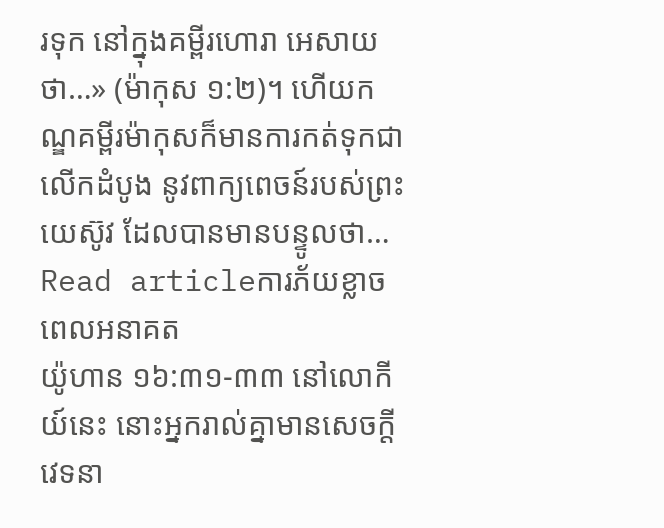រទុក នៅក្នុងគម្ពីរហោរា អេសាយ ថា…» (ម៉ាកុស ១:២)។ ហើយកណ្ឌគម្ពីរម៉ាកុសក៏មានការកត់ទុកជាលើកដំបូង នូវពាក្យពេចន៍របស់ព្រះយេស៊ូវ ដែលបានមានបន្ទូលថា…
Read articleការភ័យខ្លាចពេលអនាគត
យ៉ូហាន ១៦:៣១-៣៣ នៅលោកីយ៍នេះ នោះអ្នករាល់គ្នាមានសេចក្តីវេទនា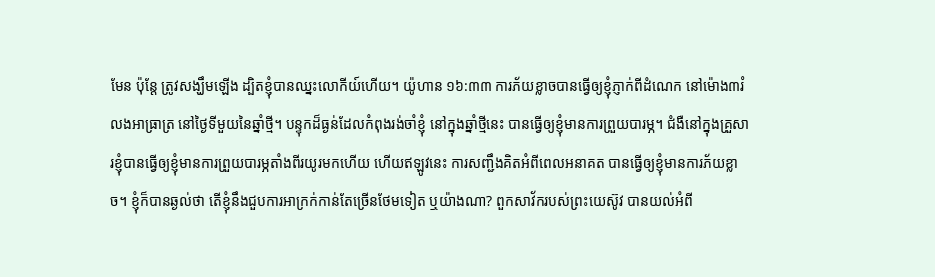មែន ប៉ុន្តែ ត្រូវសង្ឃឹមឡើង ដ្បិតខ្ញុំបានឈ្នះលោកីយ៍ហើយ។ យ៉ូហាន ១៦:៣៣ ការភ័យខ្លាចបានធ្វើឲ្យខ្ញុំភ្ញាក់ពីដំណេក នៅម៉ោង៣រំលងអាធ្រាត្រ នៅថ្ងៃទីមួយនៃឆ្នាំថ្មី។ បន្ទុកដ៏ធ្ងន់ដែលកំពុងរង់ចាំខ្ញុំ នៅក្នុងឆ្នាំថ្មីនេះ បានធ្វើឲ្យខ្ញុំមានការព្រួយបារម្ភ។ ជំងឺនៅក្នុងគ្រួសារខ្ញុំបានធ្វើឲ្យខ្ញុំមានការព្រួយបារម្ភតាំងពីរយូរមកហើយ ហើយឥឡូវនេះ ការសញ្ជឹងគិតអំពីពេលអនាគត បានធ្វើឲ្យខ្ញុំមានការភ័យខ្លាច។ ខ្ញុំក៏បានឆ្ងល់ថា តើខ្ញុំនឹងជួបការអាក្រក់កាន់តែច្រើនថែមទៀត ឬយ៉ាងណា? ពួកសាវ័ករបស់ព្រះយេស៊ូវ បានយល់អំពី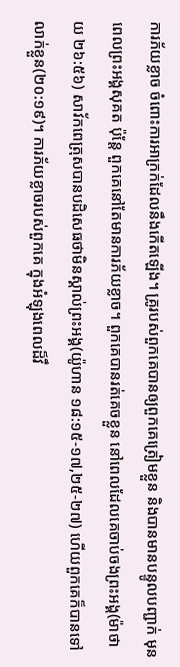ការភ័យខ្លាច ចំពោះការអាក្រក់ដែលនឹងកើតឡើង។ គ្រូរបស់ពួកគេបានឲ្យពួកគេត្រៀមខ្លួន និងបានមានបន្ទូលបញ្ជាក់ មុនពេលព្រះអង្គសុគត ប៉ុន្តែ ពួកគេនៅតែមានការភ័យខ្លាច។ ពួកគេបានរត់គេចខ្លួន នៅពេលដែលគេចាប់ចងព្រះអង្គ(ម៉ាថាយ ២៦:៥៦) សាវ័កពេត្រុសបានបដិសេធថាមិនស្គាល់ព្រះអង្គ(យ៉ូហាន ១៨:១៥-១៧,២៥-២៧) ហើយពួកគេក៏បានទៅលាក់ខ្លួន(២០:១៩)។ ការភ័យខ្លាចរបស់ពួកគេ ក្នុងអំឡុងពេលដ៏វឹ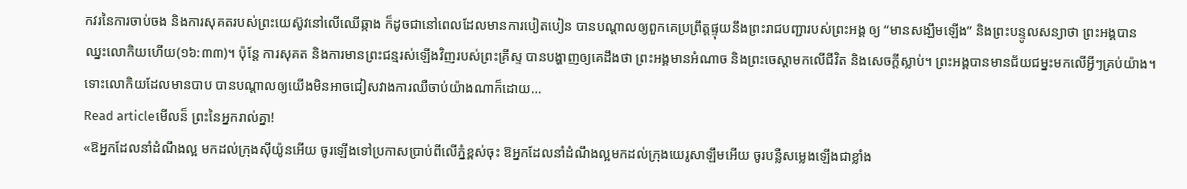កវរនៃការចាប់ចង និងការសុគតរបស់ព្រះយេស៊ូវនៅលើឈើឆ្កាង ក៏ដូចជានៅពេលដែលមានការបៀតបៀន បានបណ្តាលឲ្យពួកគេប្រព្រឹត្តផ្ទុយនឹងព្រះរាជបញ្ជារបស់ព្រះអង្គ ឲ្យ “មានសង្ឃឹមឡើង” និងព្រះបន្ទូលសន្យាថា ព្រះអង្គបានឈ្នះលោកិយហើយ(១៦:៣៣)។ ប៉ុន្តែ ការសុគត និងការមានព្រះជន្មរស់ឡើងវិញរបស់ព្រះគ្រីស្ទ បានបង្ហាញឲ្យគេដឹងថា ព្រះអង្គមានអំណាច និងព្រះចេស្តាមកលើជីវិត និងសេចក្តីស្លាប់។ ព្រះអង្គបានមានជ័យជម្នះមកលើអ្វីៗគ្រប់យ៉ាង។ ទោះលោកិយដែលមានបាប បានបណ្តាលឲ្យយើងមិនអាចជៀសវាងការឈឺចាប់យ៉ាងណាក៏ដោយ…
Read articleមើលន៏ ព្រះនៃអ្នករាល់គ្នា!
«ឱអ្នកដែលនាំដំណឹងល្អ មកដល់ក្រុងស៊ីយ៉ូនអើយ ចូរឡើងទៅប្រកាសប្រាប់ពីលើភ្នំខ្ពស់ចុះ ឱអ្នកដែលនាំដំណឹងល្អមកដល់ក្រុងយេរូសាឡឹមអើយ ចូរបន្លឺសម្លេងឡើងជាខ្លាំង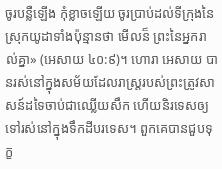ចូរបន្លឺឡើង កុំខ្លាចឡើយ ចូរប្រាប់ដល់ទីក្រុងនៃស្រុកយូដាទាំងប៉ុន្មានថា មើលន៏ ព្រះនៃអ្នករាល់គ្នា» (អេសាយ ៤០:៩)។ ហោរា អេសាយ បានរស់នៅក្នុងសម័យដែលរាស្ត្ររបស់ព្រះត្រូវសាសន៍ដទៃចាប់ជាឈ្លើយសឹក ហើយនិរទេសឲ្យទៅរស់នៅក្នុងទឹកដីបរទេស។ ពួកគេបានជួបទុក្ខ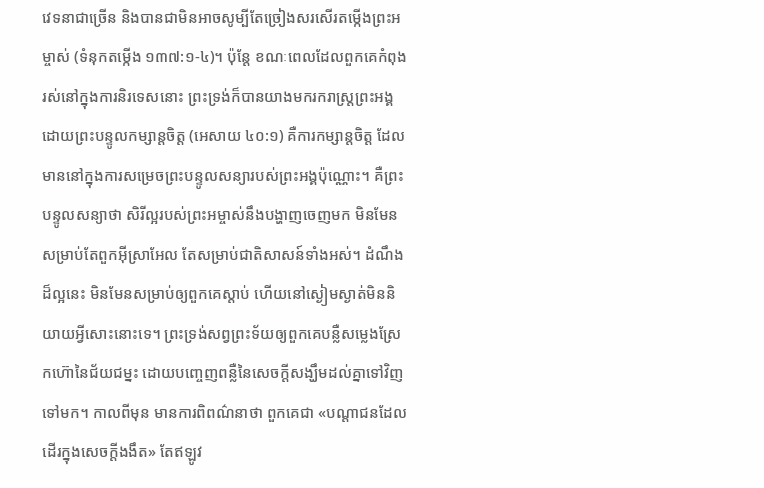វេទនាជាច្រើន និងបានជាមិនអាចសូម្បីតែច្រៀងសរសើរតម្កើងព្រះអម្ចាស់ (ទំនុកតម្កើង ១៣៧:១-៤)។ ប៉ុន្តែ ខណៈពេលដែលពួកគេកំពុងរស់នៅក្នុងការនិរទេសនោះ ព្រះទ្រង់ក៏បានយាងមករករាស្ត្រព្រះអង្គ ដោយព្រះបន្ទូលកម្សាន្តចិត្ត (អេសាយ ៤០:១) គឺការកម្សាន្តចិត្ត ដែលមាននៅក្នុងការសម្រេចព្រះបន្ទូលសន្យារបស់ព្រះអង្គប៉ុណ្ណោះ។ គឺព្រះបន្ទូលសន្យាថា សិរីល្អរបស់ព្រះអម្ចាស់នឹងបង្ហាញចេញមក មិនមែនសម្រាប់តែពួកអ៊ីស្រាអែល តែសម្រាប់ជាតិសាសន៍ទាំងអស់។ ដំណឹងដ៏ល្អនេះ មិនមែនសម្រាប់ឲ្យពួកគេស្តាប់ ហើយនៅស្ងៀមស្ងាត់មិននិយាយអ្វីសោះនោះទេ។ ព្រះទ្រង់សព្វព្រះទ័យឲ្យពួកគេបន្លឺសម្លេងស្រែកហ៊ោនៃជ័យជម្នះ ដោយបញ្ចេញពន្លឺនៃសេចក្តីសង្ឃឹមដល់គ្នាទៅវិញទៅមក។ កាលពីមុន មានការពិពណ៌នាថា ពួកគេជា «បណ្តាជនដែលដើរក្នុងសេចក្តីងងឹត» តែឥឡូវ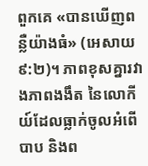ពួកគេ «បានឃើញពន្លឺយ៉ាងធំ» (អេសាយ ៩:២)។ ភាពខុសគ្នារវាងភាពងងឹត នៃលោកីយ៍ដែលធ្លាក់ចូលអំពើបាប និងព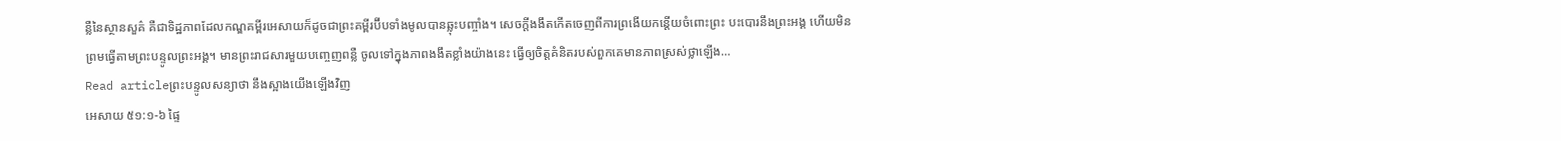ន្លឺនៃស្ថានសួគ៌ គឺជាទិដ្ឋភាពដែលកណ្ឌគម្ពីរអេសាយក៏ដូចជាព្រះគម្ពីរប៊ីបទាំងមូលបានឆ្លុះបញ្ចាំង។ សេចក្តីងងឹតកើតចេញពីការព្រងើយកន្តើយចំពោះព្រះ បះបោរនឹងព្រះអង្គ ហើយមិនព្រមធ្វើតាមព្រះបន្ទូលព្រះអង្គ។ មានព្រះរាជសារមួយបញ្ចេញពន្លឺ ចូលទៅក្នុងភាពងងឹតខ្លាំងយ៉ាងនេះ ធ្វើឲ្យចិត្តគំនិតរបស់ពួកគេមានភាពស្រស់ថ្លាឡើង…
Read articleព្រះបន្ទូលសន្យាថា នឹងស្អាងយើងឡើងវិញ
អេសាយ ៥១:១-៦ ផ្ទៃ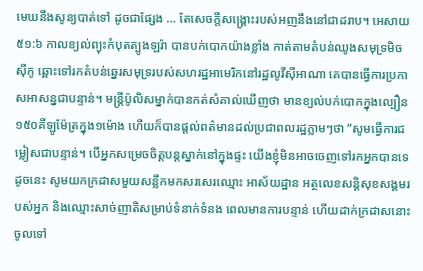មេឃនឹងសូន្យបាត់ទៅ ដូចជាផ្សែង … តែសេចក្តីសង្គ្រោះរបស់អញនឹងនៅជាដរាប។ អេសាយ ៥១:៦ កាលខ្យល់ព្យុះកំបុតត្បូងឡរ៉ា បានបក់បោកយ៉ាងខ្លាំង កាត់តាមតំបន់ឈូងសមុទ្រមិចស៊ីកូ ឆ្ពោះទៅរកតំបន់ឆ្នេរសមុទ្ររបស់សហរដ្ឋអាមេរិកនៅរដ្ឋលូវីស៊ីអាណា គេបានធ្វើការប្រកាសអាសន្នជាបន្ទាន់។ មន្ត្រីប៉ូលិសម្នាក់បានកត់សំគាល់ឃើញថា មានខ្យល់បក់បោកក្នុងល្បឿន១៥០គីឡូម៉ែត្រក្នុង១ម៉ោង ហើយក៏បានផ្តល់ពត៌មានដល់ប្រជាពលរដ្ឋភ្លាមៗថា “សូមធ្វើការជម្លៀសជាបន្ទាន់។ បើអ្នកសម្រេចចិត្តបន្តស្នាក់នៅក្នុងផ្ទះ យើងខ្ញុំមិនអាចចេញទៅរកអ្នកបានទេ ដូចនេះ សូមយកក្រដាសមួយសន្លឹកមកសរសេរឈ្មោះ អាស័យដ្ឋាន អត្ថលេខសន្តិសុខសង្គមរបស់អ្នក និងឈ្មោះសាច់ញាតិសម្រាប់ទំនាក់ទំនង ពេលមានការបន្ទាន់ ហើយដាក់ក្រដាសនោះចូលទៅ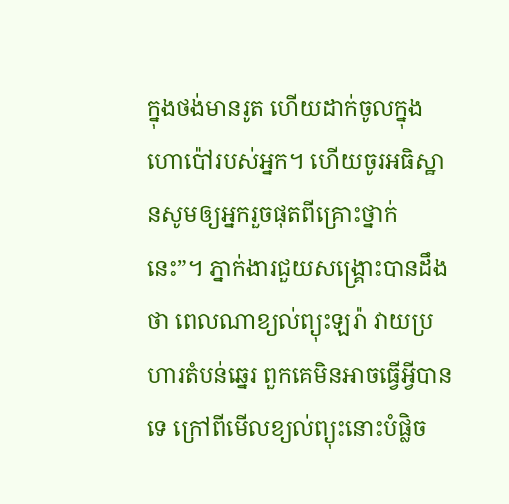ក្នុងថង់មានរូត ហើយដាក់ចូលក្នុងហោប៉ៅរបស់អ្នក។ ហើយចូរអធិស្ឋានសូមឲ្យអ្នករួចផុតពីគ្រោះថ្នាក់នេះ”។ ភ្នាក់ងារជួយសង្គ្រោះបានដឹងថា ពេលណាខ្យល់ព្យុះឡរ៉ា វាយប្រហារតំបន់ឆ្នេរ ពួកគេមិនអាចធ្វើអ្វីបានទេ ក្រៅពីមើលខ្យល់ព្យុះនោះបំផ្លិច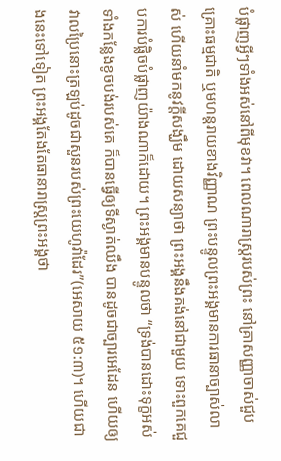បំផ្លាញអ្វីៗទាំងអស់នៅពីមុខវា។ ពេលណារាស្រ្តរបស់ព្រះ នៅគ្រាសញ្ញាចាស់ជួបគ្រោះធម្មជាតិ ឬមហន្តរាយខាងវិញ្ញាណ ព្រះបន្ទូលព្រះអង្គមានការធានាច្បាស់លាស់ ហើយនាំមកនូវក្តីសង្ឃឹម ដោយសន្យាថា ព្រះអង្គនឹងគង់នៅជាមួយ ទោះពួកគេជួបការបំផ្លិចបំផ្លាញយ៉ាងណាក៏ដោយ។ ព្រះអង្គមានបន្ទូលថា “ទ្រង់បានដោះទុក្ខអស់ទាំងកន្លែងខូចបង់របស់គេ ក៏បានធ្វើឲ្យទីស្ងាត់ឈឹង បានដូចជាច្បារអេដែន ហើយឲ្យវាលប្រៃនោះត្រឡប់ដូចជាសួនរបស់ព្រះយេហូវ៉ាដែរ”(អេសាយ ៥១:៣)។ ហើយជាងនេះទៅទៀត ព្រះអង្គតែងតែធានារាស្រ្តព្រះអង្គថា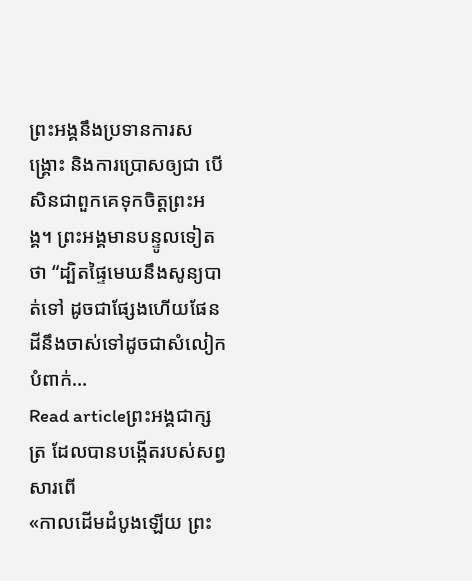ព្រះអង្គនឹងប្រទានការសង្គ្រោះ និងការប្រោសឲ្យជា បើសិនជាពួកគេទុកចិត្តព្រះអង្គ។ ព្រះអង្គមានបន្ទូលទៀតថា “ដ្បិតផ្ទៃមេឃនឹងសូន្យបាត់ទៅ ដូចជាផ្សែងហើយផែនដីនឹងចាស់ទៅដូចជាសំលៀកបំពាក់…
Read articleព្រះអង្គជាក្សត្រ ដែលបានបង្កើតរបស់សព្វសារពើ
«កាលដើមដំបូងឡើយ ព្រះ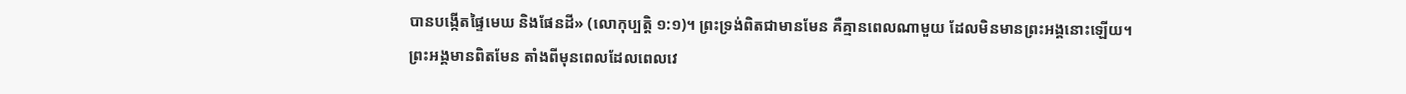បានបង្កើតផ្ទៃមេឃ និងផែនដី» (លោកុប្បត្ដិ ១:១)។ ព្រះទ្រង់ពិតជាមានមែន គឺគ្មានពេលណាមួយ ដែលមិនមានព្រះអង្គនោះឡើយ។ ព្រះអង្គមានពិតមែន តាំងពីមុនពេលដែលពេលវេ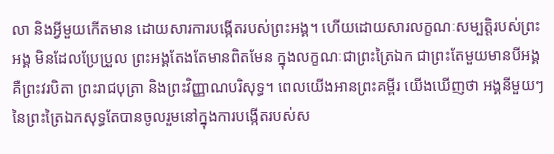លា និងអ្វីមួយកើតមាន ដោយសារការបង្កើតរបស់ព្រះអង្គ។ ហើយដោយសារលក្ខណៈសម្បត្តិរបស់ព្រះអង្គ មិនដែលប្រែប្រួល ព្រះអង្គតែងតែមានពិតមែន ក្នុងលក្ខណៈជាព្រះត្រៃឯក ជាព្រះតែមួយមានបីអង្គ គឺព្រះវរបិតា ព្រះរាជបុត្រា និងព្រះវិញ្ញាណបរិសុទ្ធ។ ពេលយើងអានព្រះគម្ពីរ យើងឃើញថា អង្គនីមួយៗនៃព្រះត្រៃឯកសុទ្ធតែបានចូលរួមនៅក្នុងការបង្កើតរបស់ស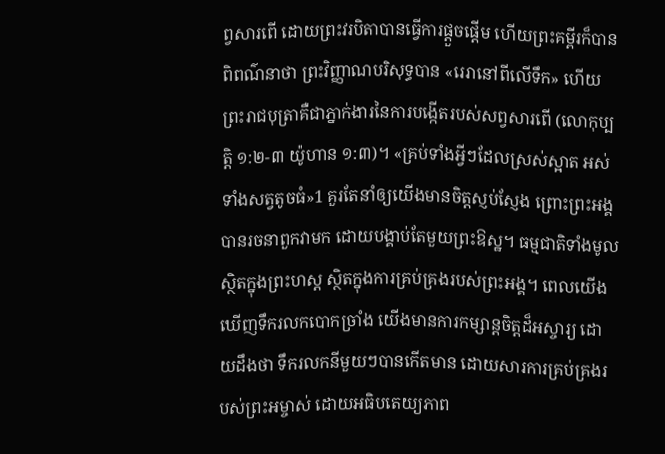ព្វសារពើ ដោយព្រះវរបិតាបានធ្វើការផ្ដួចផ្ដើម ហើយព្រះគម្ពីរក៏បានពិពណ៌នាថា ព្រះវិញ្ញាណបរិសុទ្ធបាន «រេរានៅពីលើទឹក» ហើយព្រះរាជបុត្រាគឺជាភ្នាក់ងារនៃការបង្កើតរបស់សព្វសារពើ (លោកុប្បត្ដិ ១:២-៣ យ៉ូហាន ១:៣)។ «គ្រប់ទាំងអ្វីៗដែលស្រស់ស្អាត អស់ទាំងសត្វតូចធំ»1 គួរតែនាំឲ្យយើងមានចិត្តស្ញប់ស្ញែង ព្រោះព្រះអង្គបានរចនាពួកវាមក ដោយបង្គាប់តែមួយព្រះឱស្ឋ។ ធម្មជាតិទាំងមូលស្ថិតក្នុងព្រះហស្ត ស្ថិតក្នុងការគ្រប់គ្រងរបស់ព្រះអង្គ។ ពេលយើងឃើញទឹករលកបោកច្រាំង យើងមានការកម្សាន្តចិត្ដដ៏អស្ចារ្យ ដោយដឹងថា ទឹករលកនីមួយៗបានកើតមាន ដោយសារការគ្រប់គ្រងរបស់ព្រះអម្ចាស់ ដោយអធិបតេយ្យភាព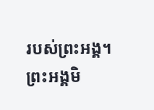របស់ព្រះអង្គ។ ព្រះអង្គមិ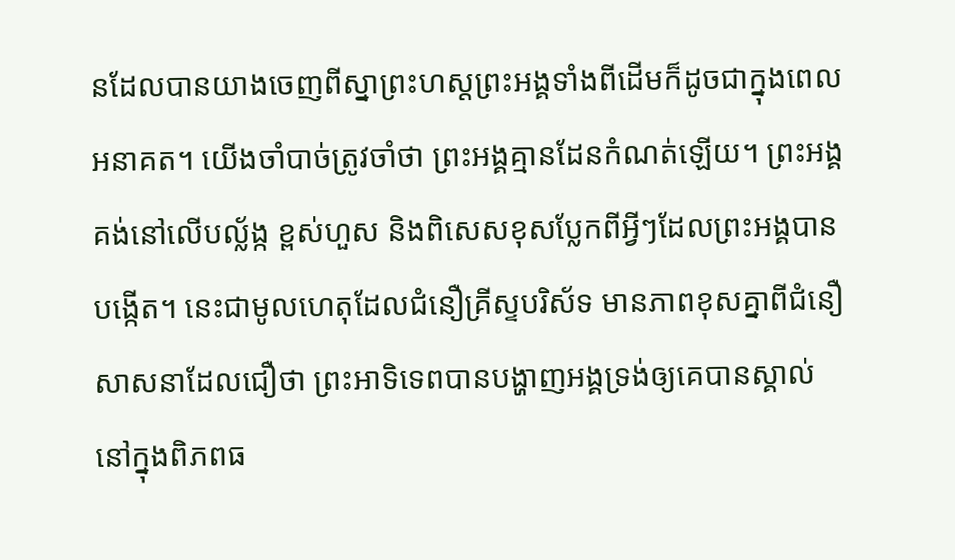នដែលបានយាងចេញពីស្នាព្រះហស្តព្រះអង្គទាំងពីដើមក៏ដូចជាក្នុងពេលអនាគត។ យើងចាំបាច់ត្រូវចាំថា ព្រះអង្គគ្មានដែនកំណត់ឡើយ។ ព្រះអង្គគង់នៅលើបល្ល័ង្ក ខ្ពស់ហួស និងពិសេសខុសប្លែកពីអ្វីៗដែលព្រះអង្គបានបង្កើត។ នេះជាមូលហេតុដែលជំនឿគ្រីស្ទបរិស័ទ មានភាពខុសគ្នាពីជំនឿសាសនាដែលជឿថា ព្រះអាទិទេពបានបង្ហាញអង្គទ្រង់ឲ្យគេបានស្គាល់ នៅក្នុងពិភពធ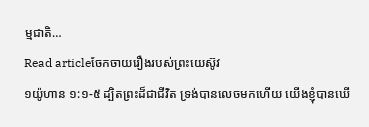ម្មជាតិ…
Read articleចែកចាយរឿងរបស់ព្រះយេស៊ូវ
១យ៉ូហាន ១:១-៥ ដ្បិតព្រះដ៏ជាជីវិត ទ្រង់បានលេចមកហើយ យើងខ្ញុំបានឃើ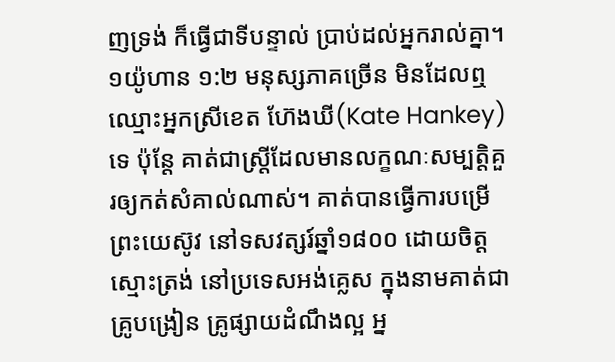ញទ្រង់ ក៏ធ្វើជាទីបន្ទាល់ ប្រាប់ដល់អ្នករាល់គ្នា។ ១យ៉ូហាន ១:២ មនុស្សភាគច្រើន មិនដែលឮឈ្មោះអ្នកស្រីខេត ហ៊ែងឃី(Kate Hankey)ទេ ប៉ុន្តែ គាត់ជាស្រ្តីដែលមានលក្ខណៈសម្បត្តិគួរឲ្យកត់សំគាល់ណាស់។ គាត់បានធ្វើការបម្រើព្រះយេស៊ូវ នៅទសវត្សរ៍ឆ្នាំ១៨០០ ដោយចិត្តស្មោះត្រង់ នៅប្រទេសអង់គ្លេស ក្នុងនាមគាត់ជាគ្រូបង្រៀន គ្រូផ្សាយដំណឹងល្អ អ្ន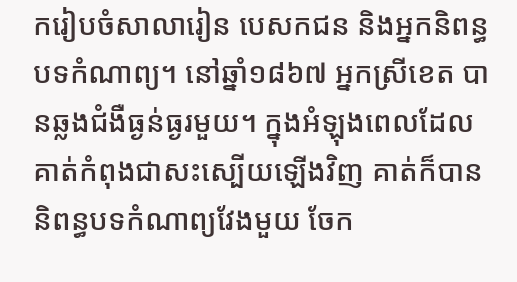ករៀបចំសាលារៀន បេសកជន និងអ្នកនិពន្ធបទកំណាព្យ។ នៅឆ្នាំ១៨៦៧ អ្នកស្រីខេត បានឆ្លងជំងឺធ្ងន់ធ្ងរមួយ។ ក្នុងអំឡុងពេលដែលគាត់កំពុងជាសះស្បើយឡើងវិញ គាត់ក៏បាននិពន្ធបទកំណាព្យវែងមួយ ចែក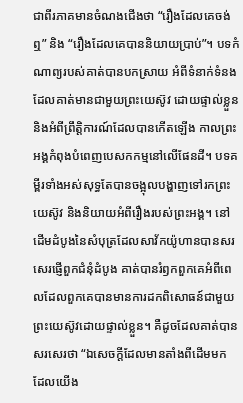ជាពីរភាគមានចំណងជើងថា “រឿងដែលគេចង់ឮ” និង “រឿងដែលគេបាននិយាយប្រាប់”។ បទកំណាព្យរបស់គាត់បានបកស្រាយ អំពីទំនាក់ទំនងដែលគាត់មានជាមួយព្រះយេស៊ូវ ដោយផ្ទាល់ខ្លួន និងអំពីព្រឹត្តិការណ៍ដែលបានកើតឡើង កាលព្រះអង្គកំពុងបំពេញបេសកកម្មនៅលើផែនដី។ បទគម្ពីរទាំងអស់សុទ្ធតែបានចង្អុលបង្ហាញទៅរកព្រះយេស៊ូវ និងនិយាយអំពីរឿងរបស់ព្រះអង្គ។ នៅដើមដំបូងនៃសំបុត្រដែលសាវ័កយ៉ូហានបានសរសេរផ្ញើពួកជំនុំដំបូង គាត់បានរំឭកពួកគេអំពីពេលដែលពួកគេបានមានការដកពិសោធន៍ជាមួយព្រះយេស៊ូវដោយផ្ទាល់ខ្លួន។ គឺដូចដែលគាត់បានសរសេរថា “ឯសេចក្តីដែលមានតាំងពីដើមមក ដែលយើង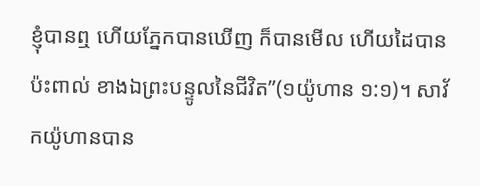ខ្ញុំបានឮ ហើយភ្នែកបានឃើញ ក៏បានមើល ហើយដៃបានប៉ះពាល់ ខាងឯព្រះបន្ទូលនៃជីវិត”(១យ៉ូហាន ១:១)។ សាវ័កយ៉ូហានបាន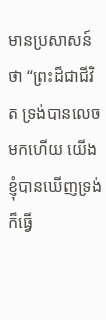មានប្រសាសន៍ថា “ព្រះដ៏ជាជីវិត ទ្រង់បានលេចមកហើយ យើងខ្ញុំបានឃើញទ្រង់ ក៏ធ្វើ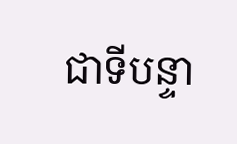ជាទីបន្ទា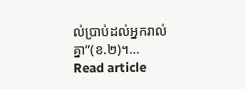ល់ប្រាប់ដល់អ្នករាល់គ្នា”(ខ.២)។…
Read article